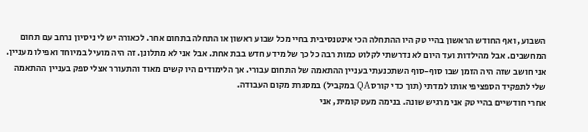השבוע, ואף החודש הראשון בהיי טק היו ההתחלה הכי אינטנסיבית בחיי מכל שבוע ראשון או התחלה בתחום אחר. לכאורה יש לי ניסיון נרחב עם תחום המחשבים. אבל מהילדות ועד היום לא נדרשתי לקלוט כמות רבה כל כך של מידע חדש בבת אחת. אבל אני לא מתלונן. זה היה מועיל במיוחד ואפילו מעניין. אני חושב שזה היה הזמן שבו סוף-סוף השתכנעתי בעניין ההתאמה של התחום עבורי. אך הלימודים היו קשים מאוד והתעורר אצלי ספק בעניין ההתאמה שלי לתפקיד הספציפי אותו למדתי (תוך כדי קורס QA במקביל) במסגרת מקום העבודה.
אחרי חודשיים בהיי טק אני מרגיש שונה. בנימה מעט קומית, אני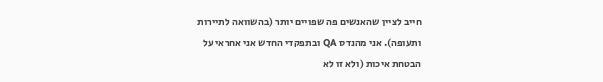חייב לציין שהאנשים פה שפויים יותר (בהשוואה לתיירות ותעופה). אני מהנדס QA ובתפקדי החדש אני אחראי על הבטחת איכות (ולא זו לא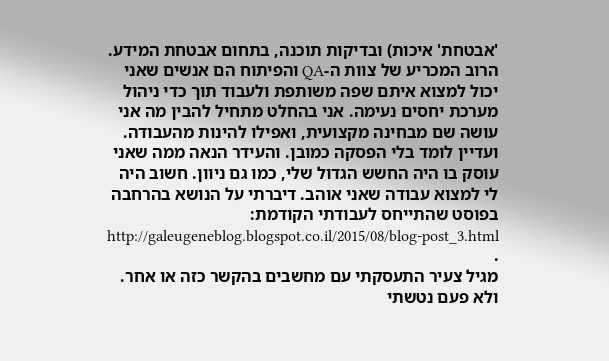'אבטחת' איכות) ובדיקות תוכנה, בתחום אבטחת המידע. הרוב המכריע של צוות ה-QA והפיתוח הם אנשים שאני יכול למצוא איתם שפה משותפת ולעבוד תוך כדי ניהול מערכת יחסים נעימה. אני בהחלט מתחיל להבין מה אני עושה שם מבחינה מקצועית, ואפילו להינות מהעבודה. ועדיין לומד בלי הפסקה כמובן. והעידר הנאה ממה שאני עוסק בו היה החשש הגדול שלי, כמו גם ניוון. חשוב היה לי למצוא עבודה שאני אוהב. דיברתי על הנושא בהרחבה בפוסט שהתייחס לעבודתי הקודמת: http://galeugeneblog.blogspot.co.il/2015/08/blog-post_3.html .
מגיל צעיר התעסקתי עם מחשבים בהקשר כזה או אחר. ולא פעם נטשתי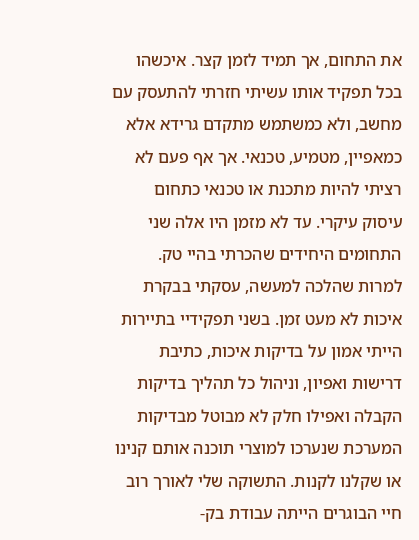את התחום, אך תמיד לזמן קצר. איכשהו בכל תפקיד אותו עשיתי חזרתי להתעסק עם מחשב, ולא כמשתמש מתקדם גרידא אלא כמאפיין, מטמיע, טכנאי. אך אף פעם לא רציתי להיות מתכנת או טכנאי כתחום עיסוק עיקרי. עד לא מזמן היו אלה שני התחומים היחידים שהכרתי בהיי טק.
למרות שהלכה למעשה, עסקתי בבקרת איכות לא מעט זמן. בשני תפקידיי בתיירות הייתי אמון על בדיקות איכות, כתיבת דרישות ואפיון, וניהול כל תהליך בדיקות הקבלה ואפילו חלק לא מבוטל מבדיקות המערכת שנערכו למוצרי תוכנה אותם קנינו או שקלנו לקנות. התשוקה שלי לאורך רוב חיי הבוגרים הייתה עבודת בק-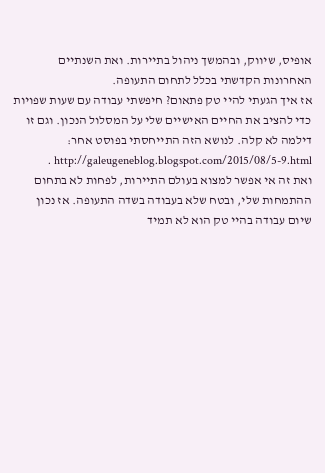אופיס, שיווק, ובהמשך ניהול בתיירות. ואת השנתיים האחרונות הקדשתי בכלל לתחום התעופה.
אז איך הגעתי להיי טק פתאום? חיפשתי עבודה עם שעות שפויות כדי להציב את החיים האישיים שלי על המסלול הנכון. וגם זו דילמה לא קלה. לנושא הזה התייחסתי בפוסט אחר: http://galeugeneblog.blogspot.com/2015/08/5-9.html .
ואת זה אי אפשר למצוא בעולם התיירות, לפחות לא בתחום ההתמחות שלי, ובטח שלא בעבודה בשדה התעופה. אז נכון שיום עבודה בהיי טק הוא לא תמיד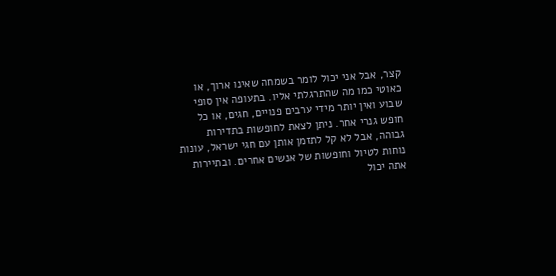קצר, אבל אני יכול לומר בשמחה שאינו ארוך, או כאוטי כמו מה שהתרגלתי אליו. בתעופה אין סופי שבוע ואין יותר מידי ערבים פנויים, חגים, או כל חופש גנרי אחר. ניתן לצאת לחופשות בתדירות גבוהה, אבל לא קל לתזמן אותן עם חגי ישראל, עונות נוחות לטיול וחופשות של אנשים אחרים. ובתיירות אתה יכול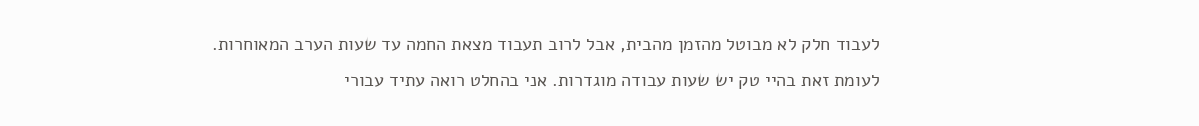לעבוד חלק לא מבוטל מהזמן מהבית, אבל לרוב תעבוד מצאת החמה עד שעות הערב המאוחרות.
לעומת זאת בהיי טק יש שעות עבודה מוגדרות. אני בהחלט רואה עתיד עבורי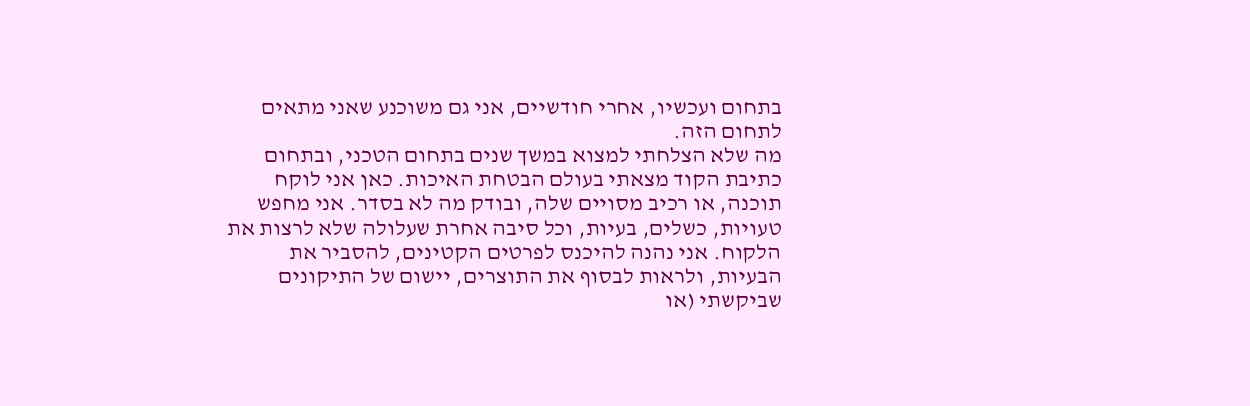בתחום ועכשיו, אחרי חודשיים, אני גם משוכנע שאני מתאים לתחום הזה.
מה שלא הצלחתי למצוא במשך שנים בתחום הטכני, ובתחום כתיבת הקוד מצאתי בעולם הבטחת האיכות. כאן אני לוקח תוכנה, או רכיב מסויים שלה, ובודק מה לא בסדר. אני מחפש טעויות, כשלים, בעיות, וכל סיבה אחרת שעלולה שלא לרצות את הלקוח. אני נהנה להיכנס לפרטים הקטינים, להסביר את הבעיות, ולראות לבסוף את התוצרים, יישום של התיקונים שביקשתי (או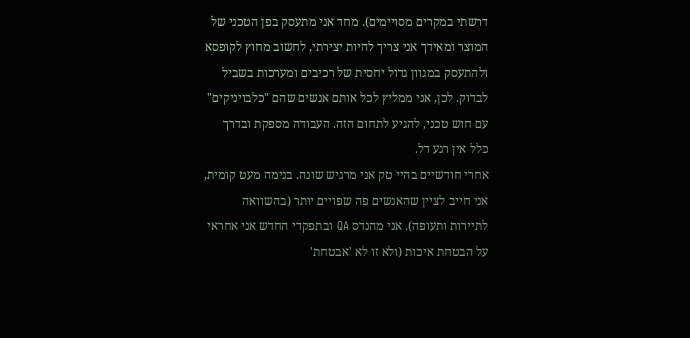דרשתי במקרים מסויימים). מחד אני מתעסק בפן הטכני של המוצר ומאידך אני צריך להיות יצירתי, לחשוב מחוץ לקופסא ולהתעסק במגוון גדול יחסית של רכיבים ומערכות בשביל לבדוק. לכן, אני ממליץ לכל אותם אנשים שהם "כלבויניקים" עם חוש טכני, להגיע לתחום הזה. העבודה מספקת ובדרך כלל אין רגע דל.
אחרי חודשיים בהיי טק אני מרגיש שונה. בנימה מעט קומית, אני חייב לציין שהאנשים פה שפויים יותר (בהשוואה לתיירות ותעופה). אני מהנדס QA ובתפקדי החדש אני אחראי על הבטחת איכות (ולא זו לא 'אבטחת'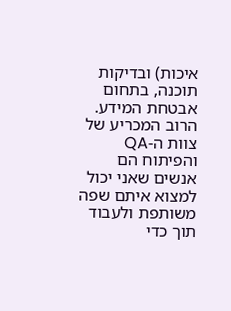איכות) ובדיקות תוכנה, בתחום אבטחת המידע. הרוב המכריע של צוות ה-QA והפיתוח הם אנשים שאני יכול למצוא איתם שפה משותפת ולעבוד תוך כדי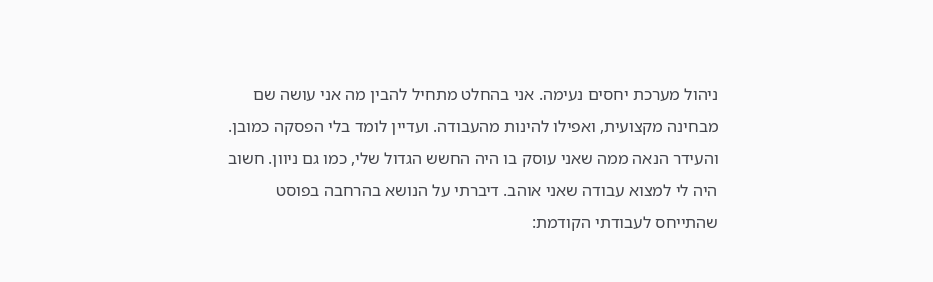ניהול מערכת יחסים נעימה. אני בהחלט מתחיל להבין מה אני עושה שם מבחינה מקצועית, ואפילו להינות מהעבודה. ועדיין לומד בלי הפסקה כמובן. והעידר הנאה ממה שאני עוסק בו היה החשש הגדול שלי, כמו גם ניוון. חשוב היה לי למצוא עבודה שאני אוהב. דיברתי על הנושא בהרחבה בפוסט שהתייחס לעבודתי הקודמת: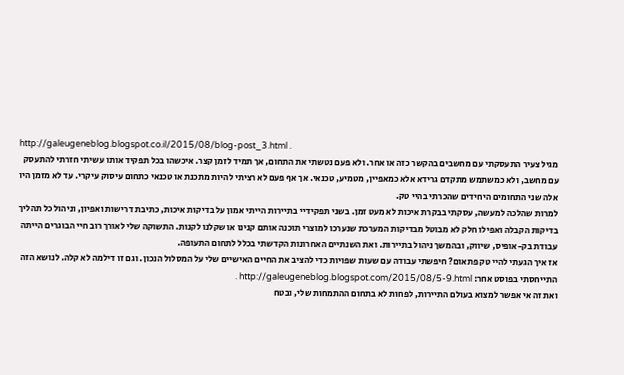http://galeugeneblog.blogspot.co.il/2015/08/blog-post_3.html .
מגיל צעיר התעסקתי עם מחשבים בהקשר כזה או אחר. ולא פעם נטשתי את התחום, אך תמיד לזמן קצר. איכשהו בכל תפקיד אותו עשיתי חזרתי להתעסק עם מחשב, ולא כמשתמש מתקדם גרידא אלא כמאפיין, מטמיע, טכנאי. אך אף פעם לא רציתי להיות מתכנת או טכנאי כתחום עיסוק עיקרי. עד לא מזמן היו אלה שני התחומים היחידים שהכרתי בהיי טק.
למרות שהלכה למעשה, עסקתי בבקרת איכות לא מעט זמן. בשני תפקידיי בתיירות הייתי אמון על בדיקות איכות, כתיבת דרישות ואפיון, וניהול כל תהליך בדיקות הקבלה ואפילו חלק לא מבוטל מבדיקות המערכת שנערכו למוצרי תוכנה אותם קנינו או שקלנו לקנות. התשוקה שלי לאורך רוב חיי הבוגרים הייתה עבודת בק-אופיס, שיווק, ובהמשך ניהול בתיירות. ואת השנתיים האחרונות הקדשתי בכלל לתחום התעופה.
אז איך הגעתי להיי טק פתאום? חיפשתי עבודה עם שעות שפויות כדי להציב את החיים האישיים שלי על המסלול הנכון. וגם זו דילמה לא קלה. לנושא הזה התייחסתי בפוסט אחר: http://galeugeneblog.blogspot.com/2015/08/5-9.html .
ואת זה אי אפשר למצוא בעולם התיירות, לפחות לא בתחום ההתמחות שלי, ובטח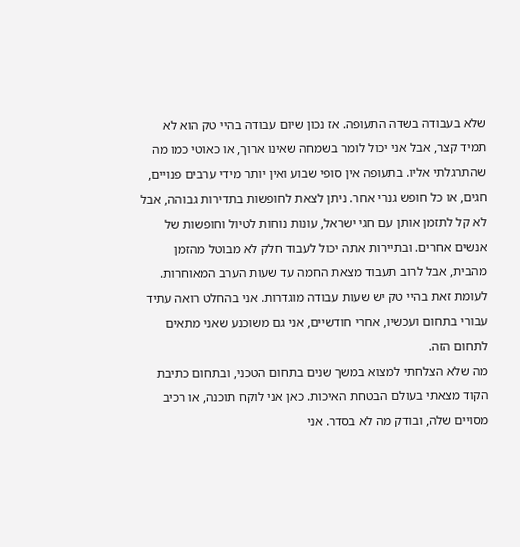שלא בעבודה בשדה התעופה. אז נכון שיום עבודה בהיי טק הוא לא תמיד קצר, אבל אני יכול לומר בשמחה שאינו ארוך, או כאוטי כמו מה שהתרגלתי אליו. בתעופה אין סופי שבוע ואין יותר מידי ערבים פנויים, חגים, או כל חופש גנרי אחר. ניתן לצאת לחופשות בתדירות גבוהה, אבל לא קל לתזמן אותן עם חגי ישראל, עונות נוחות לטיול וחופשות של אנשים אחרים. ובתיירות אתה יכול לעבוד חלק לא מבוטל מהזמן מהבית, אבל לרוב תעבוד מצאת החמה עד שעות הערב המאוחרות.
לעומת זאת בהיי טק יש שעות עבודה מוגדרות. אני בהחלט רואה עתיד עבורי בתחום ועכשיו, אחרי חודשיים, אני גם משוכנע שאני מתאים לתחום הזה.
מה שלא הצלחתי למצוא במשך שנים בתחום הטכני, ובתחום כתיבת הקוד מצאתי בעולם הבטחת האיכות. כאן אני לוקח תוכנה, או רכיב מסויים שלה, ובודק מה לא בסדר. אני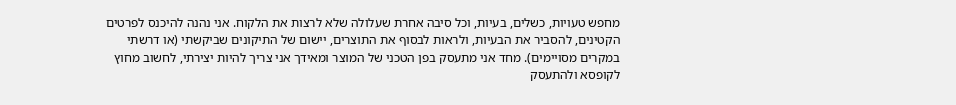מחפש טעויות, כשלים, בעיות, וכל סיבה אחרת שעלולה שלא לרצות את הלקוח. אני נהנה להיכנס לפרטים הקטינים, להסביר את הבעיות, ולראות לבסוף את התוצרים, יישום של התיקונים שביקשתי (או דרשתי במקרים מסויימים). מחד אני מתעסק בפן הטכני של המוצר ומאידך אני צריך להיות יצירתי, לחשוב מחוץ לקופסא ולהתעסק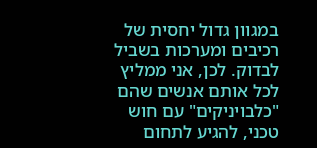במגוון גדול יחסית של רכיבים ומערכות בשביל לבדוק. לכן, אני ממליץ לכל אותם אנשים שהם "כלבויניקים" עם חוש טכני, להגיע לתחום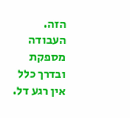הזה. העבודה מספקת ובדרך כלל אין רגע דל.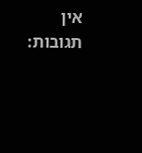אין תגובות: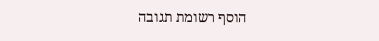הוסף רשומת תגובה